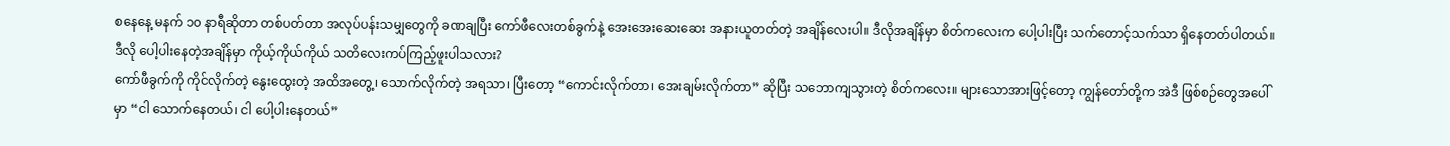စနေနေ့ မနက် ၁၀ နာရီဆိုတာ တစ်ပတ်တာ အလုပ်ပန်းသမျှတွေကို ခဏချပြီး ကော်ဖီလေးတစ်ခွက်နဲ့ အေးအေးဆေးဆေး အနားယူတတ်တဲ့ အချိန်လေးပါ။ ဒီလိုအချိန်မှာ စိတ်ကလေးက ပေါ့ပါးပြီး သက်တောင့်သက်သာ ရှိနေတတ်ပါတယ်။
ဒီလို ပေါ့ပါးနေတဲ့အချိန်မှာ ကိုယ့်ကိုယ်ကိုယ် သတိလေးကပ်ကြည့်ဖူးပါသလား?
ကော်ဖီခွက်ကို ကိုင်လိုက်တဲ့ နွေးထွေးတဲ့ အထိအတွေ့၊ သောက်လိုက်တဲ့ အရသာ၊ ပြီးတော့ “ကောင်းလိုက်တာ၊ အေးချမ်းလိုက်တာ” ဆိုပြီး သဘောကျသွားတဲ့ စိတ်ကလေး။ များသောအားဖြင့်တော့ ကျွန်တော်တို့က အဲဒီ ဖြစ်စဉ်တွေအပေါ်မှာ “ငါ သောက်နေတယ်၊ ငါ ပေါ့ပါးနေတယ်”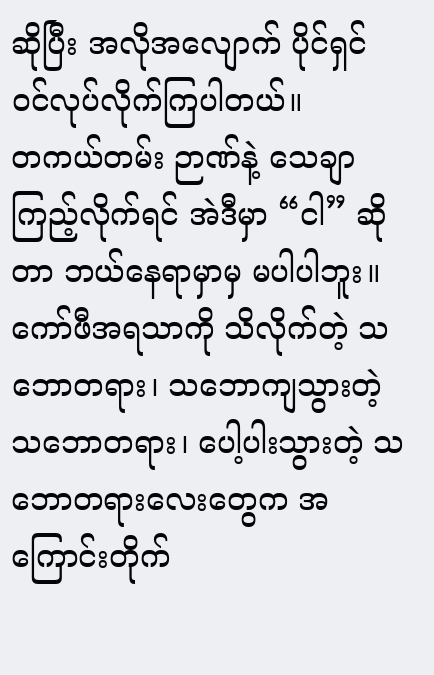ဆိုပြီး အလိုအလျောက် ပိုင်ရှင် ဝင်လုပ်လိုက်ကြပါတယ်။
တကယ်တမ်း ဉာဏ်နဲ့ သေချာကြည့်လိုက်ရင် အဲဒီမှာ “ငါ” ဆိုတာ ဘယ်နေရာမှာမှ မပါပါဘူး။
ကော်ဖီအရသာကို သိလိုက်တဲ့ သဘောတရား၊ သဘောကျသွားတဲ့ သဘောတရား၊ ပေါ့ပါးသွားတဲ့ သဘောတရားလေးတွေက အကြောင်းတိုက်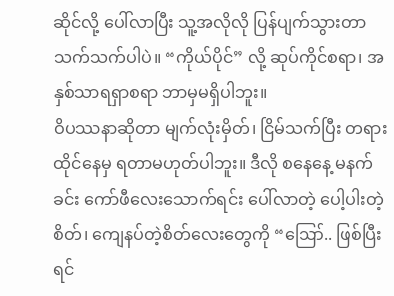ဆိုင်လို့ ပေါ်လာပြီး သူ့အလိုလို ပြန်ပျက်သွားတာ သက်သက်ပါပဲ။ “ကိုယ်ပိုင်” လို့ ဆုပ်ကိုင်စရာ၊ အနှစ်သာရရှာစရာ ဘာမှမရှိပါဘူး။
ဝိပဿနာဆိုတာ မျက်လုံးမှိတ်၊ ငြိမ်သက်ပြီး တရားထိုင်နေမှ ရတာမဟုတ်ပါဘူး။ ဒီလို စနေနေ့ မနက်ခင်း ကော်ဖီလေးသောက်ရင်း ပေါ်လာတဲ့ ပေါ့ပါးတဲ့စိတ်၊ ကျေနပ်တဲ့စိတ်လေးတွေကို “ဪ.. ဖြစ်ပြီးရင်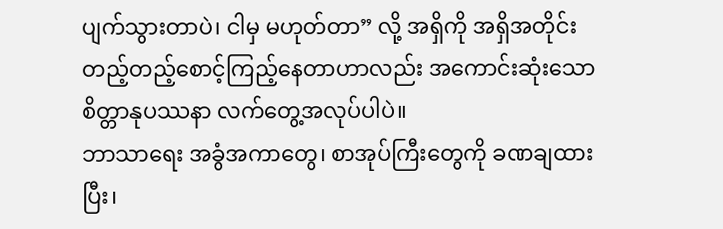ပျက်သွားတာပဲ၊ ငါမှ မဟုတ်တာ” လို့ အရှိကို အရှိအတိုင်း တည့်တည့်စောင့်ကြည့်နေတာဟာလည်း အကောင်းဆုံးသော စိတ္တာနုပဿနာ လက်တွေ့အလုပ်ပါပဲ။
ဘာသာရေး အခွံအကာတွေ၊ စာအုပ်ကြီးတွေကို ခဏချထားပြီး၊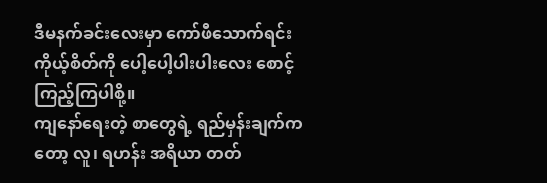ဒီမနက်ခင်းလေးမှာ ကော်ဖီသောက်ရင်း ကိုယ့်စိတ်ကို ပေါ့ပေါ့ပါးပါးလေး စောင့်ကြည့်ကြပါစို့။
ကျနော်ရေးတဲ့ စာတွေရဲ့ ရည်မှန်းချက်ကတော့ လူ၊ ရဟန်း အရိယာ တတ်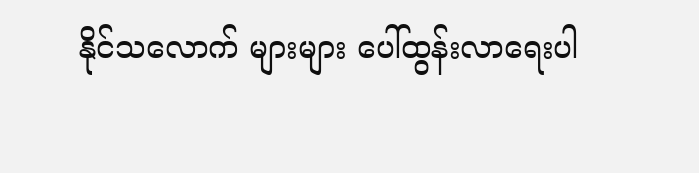နိုင်သလောက် များများ ပေါ်ထွန်းလာရေးပါ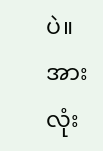ပဲ။ အားလုံး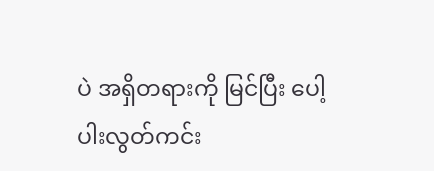ပဲ အရှိတရားကို မြင်ပြီး ပေါ့ပါးလွတ်ကင်း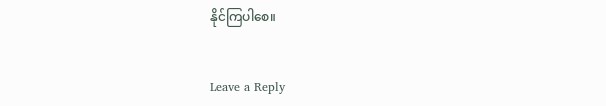နိုင်ကြပါစေ။


Leave a Reply